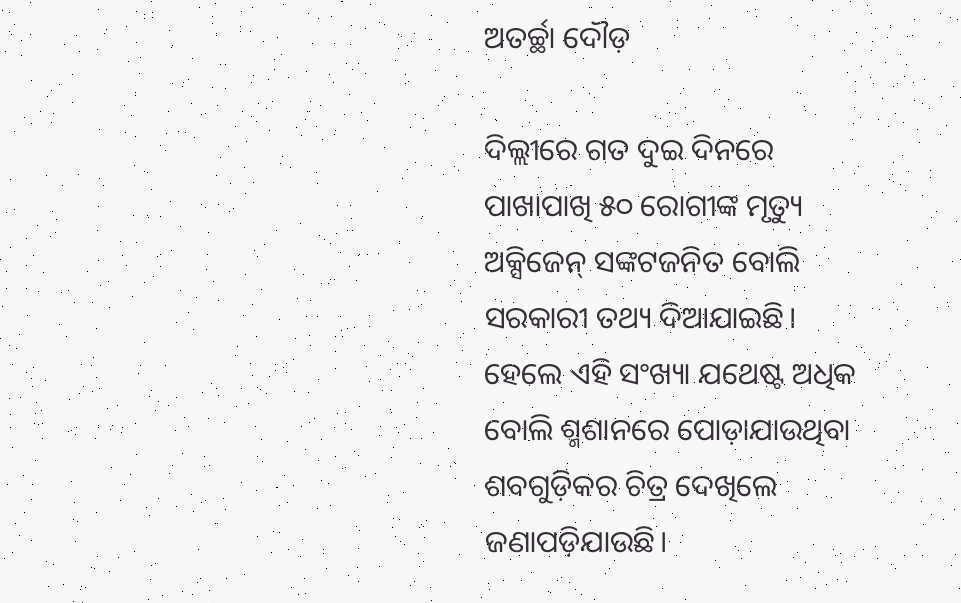ଅତର୍ଚ୍ଛା ଦୌଡ଼

ଦିଲ୍ଲୀରେ ଗତ ଦୁଇ ଦିନରେ ପାଖାପାଖି ୫୦ ରୋଗୀଙ୍କ ମୃତ୍ୟୁ ଅକ୍ସିଜେନ୍‌ ସଙ୍କଟଜନିତ ବୋଲି ସରକାରୀ ତଥ୍ୟ ଦିଆଯାଇଛି। ହେଲେ ଏହି ସଂଖ୍ୟା ଯଥେଷ୍ଟ ଅଧିକ ବୋଲି ଶ୍ମଶାନରେ ପୋଡ଼ାଯାଉଥିବା ଶବଗୁଡ଼ିକର ଚିତ୍ର ଦେଖିଲେ ଜଣାପଡ଼ିଯାଉଛି।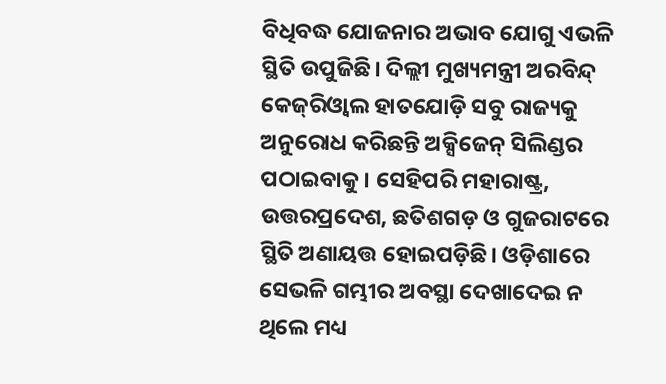ବିଧିବଦ୍ଧ ଯୋଜନାର ଅଭାବ ଯୋଗୁ ଏଭଳି ସ୍ଥିତି ଉପୁଜିଛି। ଦିଲ୍ଲୀ ମୁଖ୍ୟମନ୍ତ୍ରୀ ଅରବିନ୍ଦ୍‌ କେଜ୍‌ରିଓ୍ବାଲ ହାତଯୋଡ଼ି ସବୁ ରାଜ୍ୟକୁ ଅନୁରୋଧ କରିଛନ୍ତି ଅକ୍ସିଜେନ୍‌ ସିଲିଣ୍ଡର ପଠାଇବାକୁ। ସେହିପରି ମହାରାଷ୍ଟ୍ର, ଉତ୍ତରପ୍ରଦେଶ, ଛତିଶଗଡ଼ ଓ ଗୁଜରାଟରେ ସ୍ଥିତି ଅଣାୟତ୍ତ ହୋଇପଡ଼ିଛି। ଓଡ଼ିଶାରେ ସେଭଳି ଗମ୍ଭୀର ଅବସ୍ଥା ଦେଖାଦେଇ ନ ଥିଲେ ମଧ୍ୟ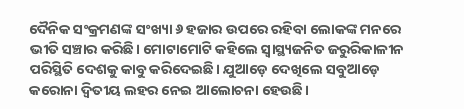ଦୈନିକ ସଂକ୍ରମଣଙ୍କ ସଂଖ୍ୟା ୬ ହଜାର ଉପରେ ରହିବା ଲୋକଙ୍କ ମନରେ ଭୀତି ସଞ୍ଚାର କରିଛି। ମୋଟାମୋଟି କହିଲେ ସ୍ବାସ୍ଥ୍ୟଜନିତ ଜରୁରିକାଳୀନ ପରିସ୍ଥିତି ଦେଶକୁ କାବୁ କରିଦେଇଛି। ଯୁଆଡ଼େ ଦେଖିଲେ ସବୁଆଡ଼େ କରୋନା ଦ୍ୱିତୀୟ ଲହର ନେଇ ଆଲୋଚନା ହେଉଛି।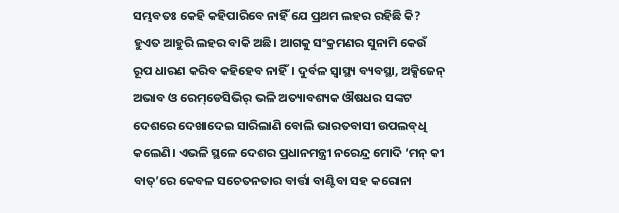ସମ୍ଭବତଃ କେହି କହିପାରିବେ ନାହିଁ ଯେ ପ୍ରଥମ ଲହର ରହିଛି କି? ହୁଏତ ଆହୁରି ଲହର ବାକି ଅଛି। ଆଗକୁ ସଂକ୍ରମଣର ସୁନାମି କେଉଁ ରୂପ ଧାରଣ କରିବ କହିହେବ ନାହିଁ। ଦୁର୍ବଳ ସ୍ବାସ୍ଥ୍ୟ ବ୍ୟବସ୍ଥା, ଅକ୍ସିଜେନ୍‌ ଅଭାବ ଓ ରେମ୍‌ଡେସିଭିର୍‌ ଭଳି ଅତ୍ୟାବଶ୍ୟକ ଔଷଧର ସଙ୍କଟ ଦେଶରେ ଦେଖାଦେଇ ସାରିଲାଣି ବୋଲି ଭାରତବାସୀ ଉପଲବ୍‌ଧି କଲେଣି। ଏଭଳି ସ୍ଥଳେ ଦେଶର ପ୍ରଧାନମନ୍ତ୍ରୀ ନରେନ୍ଦ୍ର ମୋଦି ‘ମନ୍‌ କୀ ବାତ୍‌’ରେ କେବଳ ସଚେତନତାର ବାର୍ତ୍ତା ବାଣ୍ଟିବା ସହ କରୋନା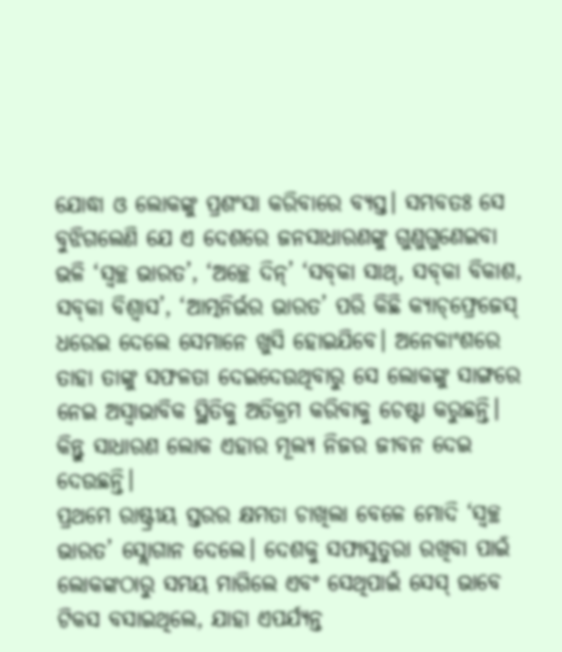ଯୋଦ୍ଧା ଓ ଲୋକଙ୍କୁ ପ୍ରଶଂସା କରିବାରେ ବ୍ୟସ୍ତ। ସମ୍ଭବତଃ ସେ ବୁଝିଗଲେଣି ଯେ ଏ ଦେଶରେ ଜନସାଧାରଣଙ୍କୁ ଗୁଣୁଗୁଣେଇବା ଭଳି ‘ସ୍ବଚ୍ଛ ଭାରତ’, ‘ଅଚ୍ଛେ ଦିନ୍‌’ ‘ସବ୍‌କା ସାଥ୍‌, ସବ୍‌କା ବିକାଶ, ସବ୍‌କା ବିଶ୍ୱାସ’, ‘ଆତ୍ମନିର୍ଭର ଭାରତ’ ପରି କିଛି କ୍ୟାଚ୍‌ଫ୍ରେଜେସ୍‌ ଧରେଇ ଦେଲେ ସେମାନେ ଖୁସି ହୋଇଯିବେ। ଅନେକାଂଶରେ ତାହା ତାଙ୍କୁ ସଫଳତା ଦେଇଦେଉଥିବାରୁ ସେ ଲୋକଙ୍କୁ ସାଙ୍ଗରେ ନେଇ ଅସ୍ବାଭାବିକ ସ୍ଥିତିକୁ ଅତିକ୍ରମ କରିବାକୁ ଚେଷ୍ଟା କରୁଛନ୍ତି। କିନ୍ତୁ ସାଧାରଣ ଲୋକ ଏହାର ମୂଲ୍ୟ ନିଜର ଜୀବନ ଦେଇ ଦେଉଛନ୍ତି।
ପ୍ରଥମେ ରାଷ୍ଟ୍ରୀୟ ସ୍ତରର କ୍ଷମତା ଚାଖିଲା ବେଳେ ମୋଦି ‘ସ୍ବଚ୍ଛ ଭାରତ’ ସ୍ଲୋଗାନ ଦେଲେ। ଦେଶକୁ ସଫାସୁତୁରା ରଖିବା ପାଇଁ ଲୋକଙ୍କଠାରୁ ସମୟ ମାଗିଲେ ଏବଂ ସେଥିପାଇଁ ସେସ୍‌ ଭାବେ ଟିକସ ବସାଇଥିଲେ, ଯାହା ଏପର୍ଯ୍ୟନ୍ତ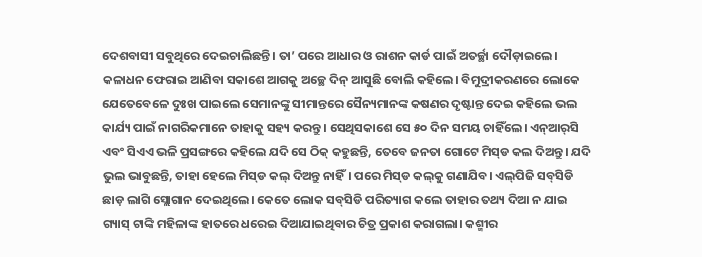ଦେଶବାସୀ ସବୁଥିରେ ଦେଇଚାଲିଛନ୍ତି। ତା’ ପରେ ଆଧାର ଓ ରାଶନ କାର୍ଡ ପାଇଁ ଅତର୍ଚ୍ଛା ଦୌଡ଼ାଇଲେ। କଳାଧନ ଫେରାଇ ଆଣିବା ସକାଶେ ଆଗକୁ ଅଚ୍ଛେ ଦିନ୍‌ ଆସୁଛି ବୋଲି କହିଲେ। ବିମୁଦ୍ରୀକରଣରେ ଲୋକେ ଯେତେବେଳେ ଦୁଃଖ ପାଇଲେ ସେମାନଙ୍କୁ ସୀମାନ୍ତରେ ସୈନ୍ୟମାନଙ୍କ କଷଣର ଦୃଷ୍ଟାନ୍ତ ଦେଇ କହିଲେ ଭଲ କାର୍ଯ୍ୟ ପାଇଁ ନାଗରିକମାନେ ତାହାକୁ ସହ୍ୟ କରନ୍ତୁ। ସେଥିସକାଶେ ସେ ୫୦ ଦିନ ସମୟ ଚାହିଁଲେ। ଏନ୍‌ଆର୍‌ସି ଏବଂ ସିଏଏ ଭଳି ପ୍ରସଙ୍ଗରେ କହିଲେ ଯଦି ସେ ଠିକ୍‌ କହୁଛନ୍ତି, ତେବେ ଜନତା ଗୋଟେ ମିସ୍‌ଡ କଲ ଦିଅନ୍ତୁ। ଯଦି ଭୁଲ ଭାବୁଛନ୍ତି, ତାହା ହେଲେ ମିସ୍‌ଡ କଲ୍‌ ଦିଅନ୍ତୁ ନାହିଁ। ପରେ ମିସ୍‌ଡ କଲ୍‌କୁ ଗଣାଯିବ। ଏଲ୍‌ପିଜି ସବ୍‌ସିଡି ଛାଡ଼ ଲାଗି ସ୍ଲୋଗାନ ଦେଇଥିଲେ। କେତେ ଲୋକ ସବ୍‌ସିଡି ପରିତ୍ୟାଗ କଲେ ତାହାର ତଥ୍ୟ ଦିଆ ନ ଯାଇ ଗ୍ୟାସ୍‌ ଟାଙ୍କି ମହିଳାଙ୍କ ହାତରେ ଧରେଇ ଦିଆଯାଇଥିବାର ଚିତ୍ର ପ୍ରକାଶ କରାଗଲା। କଶ୍ମୀର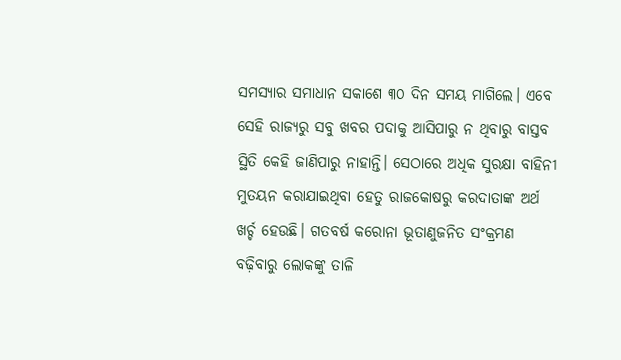ସମସ୍ୟାର ସମାଧାନ ସକାଶେ ୩୦ ଦିନ ସମୟ ମାଗିଲେ। ଏବେ ସେହି ରାଜ୍ୟରୁ ସବୁ ଖବର ପଦାକୁ ଆସିପାରୁ ନ ଥିବାରୁ ବାସ୍ତବ ସ୍ଥିତି କେହି ଜାଣିପାରୁ ନାହାନ୍ତି। ସେଠାରେ ଅଧିକ ସୁରକ୍ଷା ବାହିନୀ ମୁତୟନ କରାଯାଇଥିବା ହେତୁ ରାଜକୋଷରୁ କରଦାତାଙ୍କ ଅର୍ଥ ଖର୍ଚ୍ଚ ହେଉଛି। ଗତବର୍ଷ କରୋନା ଭୂତାଣୁଜନିତ ସଂକ୍ରମଣ ବଢ଼ିବାରୁ ଲୋକଙ୍କୁ ତାଳି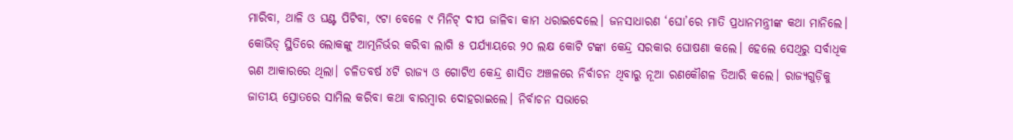ମାରିବା, ଥାଳି ଓ ଘଣ୍ଟ ପିଟିବା, ୯ଟା ବେଳେ ୯ ମିନିଟ୍‌ ଦୀପ ଜାଳିବା କାମ ଧରାଇଦେଲେ। ଜନସାଧାରଣ ‘ଘୋ’ରେ ମାତି ପ୍ରଧାନମନ୍ତ୍ରୀଙ୍କ କଥା ମାନିଲେ। କୋଭିଡ୍‌ ସ୍ଥିତିରେ ଲୋକଙ୍କୁ ଆତ୍ମନିର୍ଭର କରିବା ଲାଗି ୫ ପର୍ଯ୍ୟାୟରେ ୨୦ ଲକ୍ଷ କୋଟି ଟଙ୍କା କେନ୍ଦ୍ର ସରକାର ଘୋଷଣା କଲେ। ହେଲେ ସେଥିରୁ ସର୍ବାଧିକ ଋଣ ଆକାରରେ ଥିଲା। ଚଳିତବର୍ଷ ୪ଟି ରାଜ୍ୟ ଓ ଗୋଟିଏ କେନ୍ଦ୍ର ଶାସିତ ଅଞ୍ଚଳରେ ନିର୍ବାଚନ ଥିବାରୁ ନୂଆ ରଣକୌଶଳ ତିଆରି କଲେ। ରାଜ୍ୟଗୁଡ଼ିକୁ ଜାତୀୟ ସ୍ରୋତରେ ସାମିଲ କରିବା କଥା ବାରମ୍ବାର ଦୋହରାଇଲେ। ନିର୍ବାଚନ ସଭାରେ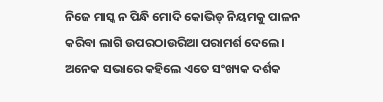ନିଜେ ମାସ୍କ ନ ପିନ୍ଧି ମୋଦି କୋଭିଡ୍‌ ନିୟମକୁ ପାଳନ କରିବା ଲାଗି ଉପରଠାଉରିଆ ପରାମର୍ଶ ଦେଲେ। ଅନେକ ସଭାରେ କହିଲେ ଏତେ ସଂଖ୍ୟକ ଦର୍ଶକ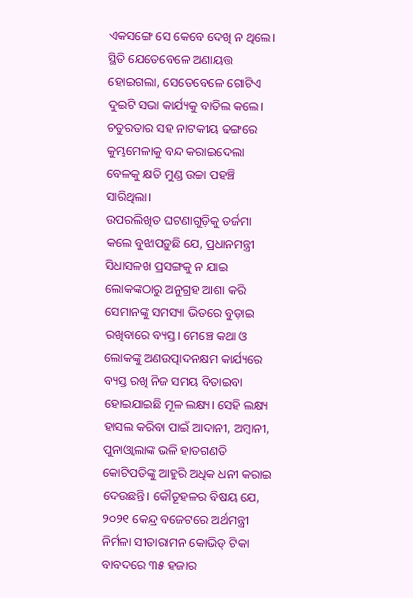ଏକସଙ୍ଗେ ସେ କେବେ ଦେଖି ନ ଥିଲେ। ସ୍ଥିତି ଯେତେବେଳେ ଅଣାୟତ୍ତ ହୋଇଗଲା, ସେତେବେଳେ ଗୋଟିଏ ଦୁଇଟି ସଭା କାର୍ଯ୍ୟକୁ ବାତିଲ କଲେ। ଚତୁରତାର ସହ ନାଟକୀୟ ଢଙ୍ଗରେ କୁମ୍ଭମେଳାକୁ ବନ୍ଦ କରାଇଦେଲା ବେଳକୁ କ୍ଷତି ମୁଣ୍ଡ ଉଚ୍ଚା ପହଞ୍ଚି ସାରିଥିଲା।
ଉପରଲିଖିତ ଘଟଣାଗୁଡ଼ିକୁ ତର୍ଜମା କଲେ ବୁଝାପଡ଼ୁଛି ଯେ, ପ୍ରଧାନମନ୍ତ୍ରୀ ସିଧାସଳଖ ପ୍ରସଙ୍ଗକୁ ନ ଯାଇ ଲୋକଙ୍କଠାରୁ ଅନୁଗ୍ରହ ଆଶା କରି ସେମାନଙ୍କୁ ସମସ୍ୟା ଭିତରେ ବୁଡ଼ାଇ ରଖିବାରେ ବ୍ୟସ୍ତ। ମେଞ୍ଚେ କଥା ଓ ଲୋକଙ୍କୁ ଅଣଉତ୍ପାଦନକ୍ଷମ କାର୍ଯ୍ୟରେ ବ୍ୟସ୍ତ ରଖି ନିଜ ସମୟ ବିତାଇବା ହୋଇଯାଇଛି ମୂଳ ଲକ୍ଷ୍ୟ। ସେହି ଲକ୍ଷ୍ୟ ହାସଲ କରିବା ପାଇଁ ଆଦାନୀ, ଅମ୍ବାନୀ, ପୁନାଓ୍ବାଲାଙ୍କ ଭଳି ହାତଗଣତି କୋଟିପତିଙ୍କୁ ଆହୁରି ଅଧିକ ଧନୀ କରାଇ ଦେଉଛନ୍ତି। କୌତୂହଳର ବିଷୟ ଯେ, ୨୦୨୧ କେନ୍ଦ୍ର ବଜେଟରେ ଅର୍ଥମନ୍ତ୍ରୀ ନିର୍ମଳା ସୀତାରାମନ କୋଭିଡ୍‌ ଟିକା ବାବଦରେ ୩୫ ହଜାର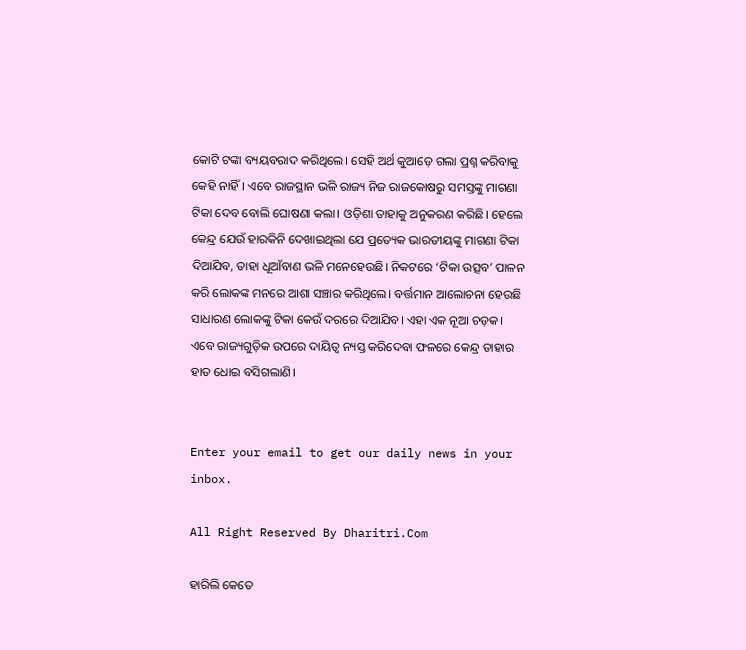କୋଟି ଟଙ୍କା ବ୍ୟୟବରାଦ କରିଥିଲେ। ସେହି ଅର୍ଥ କୁଆଡ଼େ ଗଲା ପ୍ରଶ୍ନ କରିବାକୁ କେହି ନାହିଁ। ଏବେ ରାଜସ୍ଥାନ ଭଳି ରାଜ୍ୟ ନିଜ ରାଜକୋଷରୁ ସମସ୍ତଙ୍କୁ ମାଗଣା ଟିକା ଦେବ ବୋଲି ଘୋଷଣା କଲା। ଓଡ଼ିଶା ତାହାକୁ ଅନୁକରଣ କରିଛି। ହେଲେ କେନ୍ଦ୍ର ଯେଉଁ ହାରକିନି ଦେଖାଇଥିଲା ଯେ ପ୍ରତ୍ୟେକ ଭାରତୀୟଙ୍କୁ ମାଗଣା ଟିକା ଦିଆଯିବ, ତାହା ଧୂଆଁବାଣ ଭଳି ମନେହେଉଛି। ନିକଟରେ ‘ଟିକା ଉତ୍ସବ’ ପାଳନ କରି ଲୋକଙ୍କ ମନରେ ଆଶା ସଞ୍ଚାର କରିଥିଲେ। ବର୍ତ୍ତମାନ ଆଲୋଚନା ହେଉଛି ସାଧାରଣ ଲୋକଙ୍କୁ ଟିକା କେଉଁ ଦରରେ ଦିଆଯିବ। ଏହା ଏକ ନୂଆ ଚଡ଼କ। ଏବେ ରାଜ୍ୟଗୁଡ଼ିକ ଉପରେ ଦାୟିତ୍ୱ ନ୍ୟସ୍ତ କରିଦେବା ଫଳରେ କେନ୍ଦ୍ର ତାହାର ହାତ ଧୋଇ ବସିଗଲାଣି।


Enter your email to get our daily news in your inbox.

All Right Reserved By Dharitri.Com

ହାରିଲି କେତେ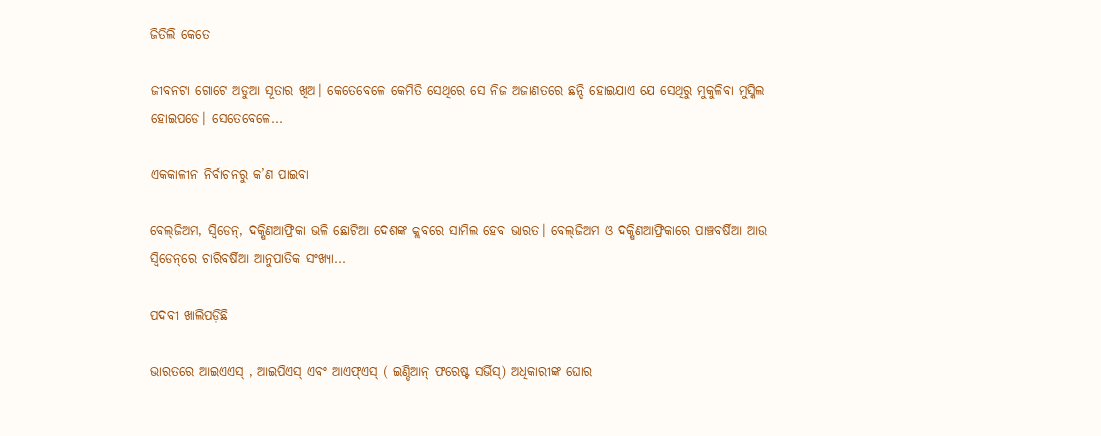ଜିତିଲି କେତେ

ଜୀବନଟା ଗୋଟେ ଅଡୁଆ ସୂତାର ଖିଅ। କେତେବେଳେ କେମିତି ସେଥିରେ ସେ ନିଜ ଅଜାଣତରେ ଛନ୍ଦି ହୋଇଯାଏ ଯେ ସେଥିରୁ ମୁକୁଳିବା ମୁସ୍କିଲ ହୋଇପଡେ। ସେତେବେଳେ...

ଏକକାଳୀନ ନିର୍ବାଚନରୁ କ’ଣ ପାଇବା

ବେଲ୍‌ଜିଅମ, ସ୍ବିଡେନ୍‌, ଦକ୍ଷିଣଆଫ୍ରିକା ଭଳି ଛୋଟିଆ ଦେଶଙ୍କ କ୍ଲବରେ ସାମିଲ ହେବ ଭାରତ। ବେଲ୍‌ଜିଅମ ଓ ଦକ୍ଷିଣଆଫ୍ରିକାରେ ପାଞ୍ଚବର୍ଷିଆ ଆଉ ସ୍ବିଡେନ୍‌ରେ ଚାରିବର୍ଷିଆ ଆନୁପାତିକ ସଂଖ୍ୟା...

ପଦବୀ ଖାଲିପଡ଼ିଛି

ଭାରତରେ ଆଇଏଏସ୍‌ , ଆଇପିଏସ୍‌ ଏବଂ ଆଏଫ୍‌ଏସ୍‌ ( ଇଣ୍ଡିଆନ୍‌ ଫରେଷ୍ଟ ସର୍ଭିସ୍‌) ଅଧିକାରୀଙ୍କ ଘୋର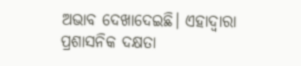ଅଭାବ ଦେଖାଦେଇଛି। ଏହାଦ୍ୱାରା ପ୍ରଶାସନିକ ଦକ୍ଷତା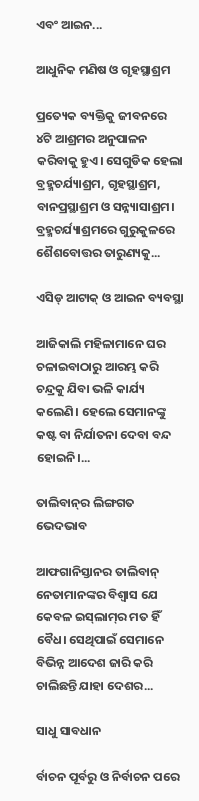ଏବଂ ଆଇନ...

ଆଧୁନିକ ମଣିଷ ଓ ଗୃହସ୍ଥାଶ୍ରମ

ପ୍ରତ୍ୟେକ ବ୍ୟକ୍ତିକୁ ଜୀବନରେ ୪ଟି ଆଶ୍ରମର ଅନୁପାଳନ କରିବାକୁ ହୁଏ। ସେଗୁଡିକ ହେଲା ବ୍ରହ୍ମଚର୍ଯ୍ୟାଶ୍ରମ, ଗୃହସ୍ଥାଶ୍ରମ, ବାନପ୍ରସ୍ଥାଶ୍ରମ ଓ ସନ୍ନ୍ୟାସାଶ୍ରମ। ବ୍ରହ୍ମଚର୍ଯ୍ୟାଶ୍ରମରେ ଗୁରୁକୁଳରେ ଶୈଶବୋତ୍ତର ତାରୁଣ୍ୟକୁ...

ଏସିଡ୍‌ ଆଟାକ୍‌ ଓ ଆଇନ ବ୍ୟବସ୍ଥା

ଆଜିକାଲି ମହିଳାମାନେ ଘର ଚଳାଇବାଠାରୁ ଆରମ୍ଭ କରି ଚନ୍ଦ୍ରକୁ ଯିବା ଭଳି କାର୍ଯ୍ୟ କଲେଣି। ହେଲେ ସେମାନଙ୍କୁ କଷ୍ଟ ବା ନିର୍ଯାତନା ଦେବା ବନ୍ଦ ହୋଇନି।...

ତାଲିବାନ୍‌ର ଲିଙ୍ଗଗତ ଭେଦଭାବ

ଆଫଗାନିସ୍ତାନର ତାଲିବାନ୍‌ ନେତାମାନଙ୍କର ବିଶ୍ୱାସ ଯେ କେବଳ ଇସ୍‌ଲାମ୍‌ର ମତ ହିଁ ବୈଧ। ସେଥିପାଇଁ ସେମାନେ ବିଭିନ୍ନ ଆଦେଶ ଜାରି କରି ଚାଲିଛନ୍ତି ଯାହା ଦେଶର...

ସାଧୁ ସାବଧାନ

ର୍ବାଚନ ପୂର୍ବରୁ ଓ ନିର୍ବାଚନ ପରେ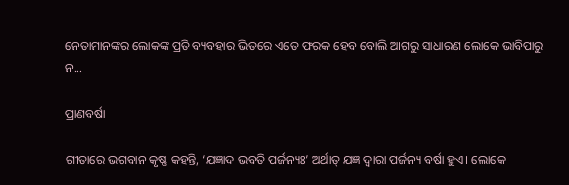ନେତାମାନଙ୍କର ଲୋକଙ୍କ ପ୍ରତି ବ୍ୟବହାର ଭିତରେ ଏତେ ଫରକ ହେବ ବୋଲି ଆଗରୁ ସାଧାରଣ ଲୋକେ ଭାବିପାରୁ ନ...

ପ୍ରାଣବର୍ଷା

ଗୀତାରେ ଭଗବାନ କୃଷ୍ଣ କହନ୍ତି, ‘ଯଜ୍ଞାଦ ଭବତି ପର୍ଜନ୍ୟଃ’ ଅର୍ଥାତ୍‌ ଯଜ୍ଞ ଦ୍ୱାରା ପର୍ଜନ୍ୟ ବର୍ଷା ହୁଏ। ଲୋକେ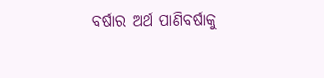ବର୍ଷାର ଅର୍ଥ ପାଣିବର୍ଷାକୁ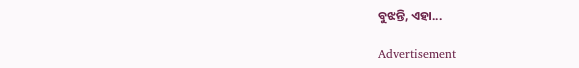ବୁଝନ୍ତି, ଏହା...

Advertisement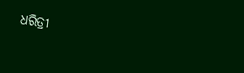ଧରିତ୍ରୀ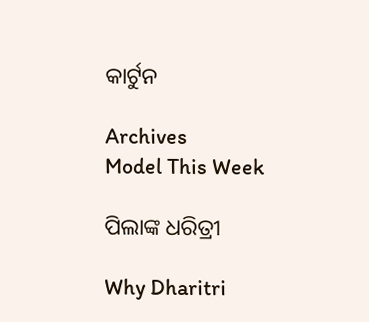କାର୍ଟୁନ

Archives
Model This Week

ପିଲାଙ୍କ ଧରିତ୍ରୀ

Why Dharitri